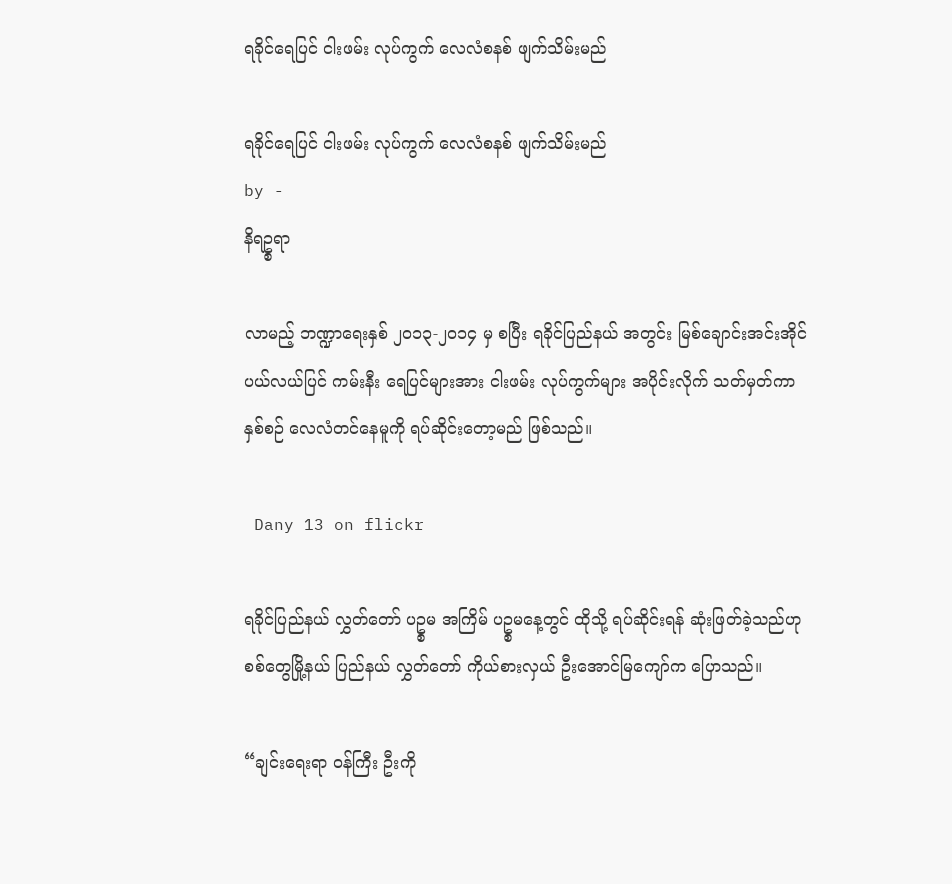ရခိုင်ရေပြင် ငါးဖမ်း လုပ်ကွက် လေလံစနစ် ဖျက်သိမ်းမည်

ရခိုင်ရေပြင် ငါးဖမ်း လုပ်ကွက် လေလံစနစ် ဖျက်သိမ်းမည်
by -
နိရဥ္စရာ

လာမည့် ဘဏ္ဍာရေးနှစ် ၂၀၁၃-၂၀၁၄ မှ စပြီး ရခိုင်ပြည်နယ် အတွင်း မြစ်ချောင်းအင်းအိုင် ပယ်လယ်ပြင် ကမ်းနီး ရေပြင်များအား ငါးဖမ်း လုပ်ကွက်များ အပိုင်းလိုက် သတ်မှတ်ကာ နှစ်စဉ် လေလံတင်နေမူကို ရပ်ဆိုင်းတော့မည် ဖြစ်သည်။

 Dany 13 on flickr

ရခိုင်ပြည်နယ် လွှတ်တော် ပဥ္စမ အကြိမ် ပဥ္စမနေ့တွင် ထိုသို့ ရပ်ဆိုင်းရန် ဆုံးဖြတ်ခဲ့သည်ဟု စစ်တွေမြို့နယ် ပြည်နယ် လွှတ်တော် ကိုယ်စားလှယ် ဦးအောင်မြကျော်က ပြောသည်။

“ချင်းရေးရာ ၀န်ကြီး ဦးကို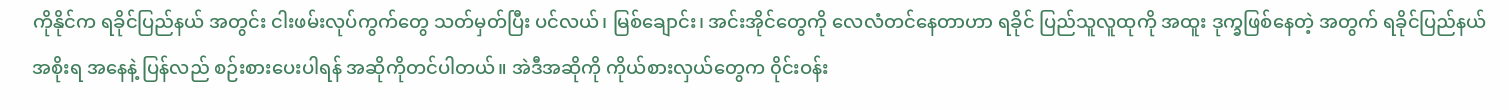ကိုနိုင်က ရခိုင်ပြည်နယ် အတွင်း ငါးဖမ်းလုပ်ကွက်တွေ သတ်မှတ်ပြီး ပင်လယ်၊ မြစ်ချောင်း၊ အင်းအိုင်တွေကို လေလံတင်နေတာဟာ ရခိုင် ပြည်သူလူထုကို အထူး ဒုက္ခဖြစ်နေတဲ့ အတွက် ရခိုင်ပြည်နယ် အစိုးရ အနေနဲ့ ပြန်လည် စဉ်းစားပေးပါရန် အဆိုကိုတင်ပါတယ်။ အဲဒီအဆိုကို ကိုယ်စားလှယ်တွေက ၀ိုင်းဝန်း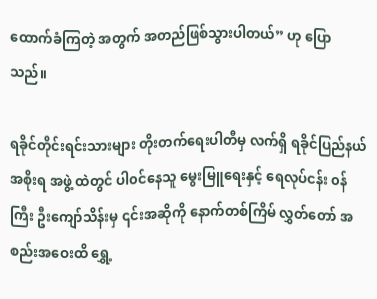ထောက်ခံကြတဲ့ အတွက် အတည်ဖြစ်သွားပါတယ်” ဟု ပြောသည်။

ရခိုင်တိုင်းရင်းသားများ တိုးတက်ရေးပါတီမှ လက်ရှိ ရခိုင်ပြည်နယ် အစိုးရ အဖွဲ့ ထဲတွင် ပါ၀င်နေသူ မွေးမြူရေးနှင့် ရေလုပ်ငန်း ၀န်ကြီး ဦးကျော်သိန်းမှ ၎င်းအဆိုကို နောက်တစ်ကြိမ် လွှတ်တော် အစည်းအဝေးထိ ရွှေ့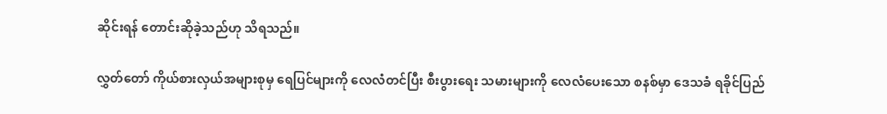ဆိုင်းရန် တောင်းဆိုခဲ့သည်ဟု သိရသည်။

လွှတ်တော် ကိုယ်စားလှယ်အများစုမှ ရေပြင်များကို လေလံတင်ပြီး စီးပွားရေး သမားများကို လေလံပေးသော စနစ်မှာ ဒေသခံ ရခိုင်ပြည်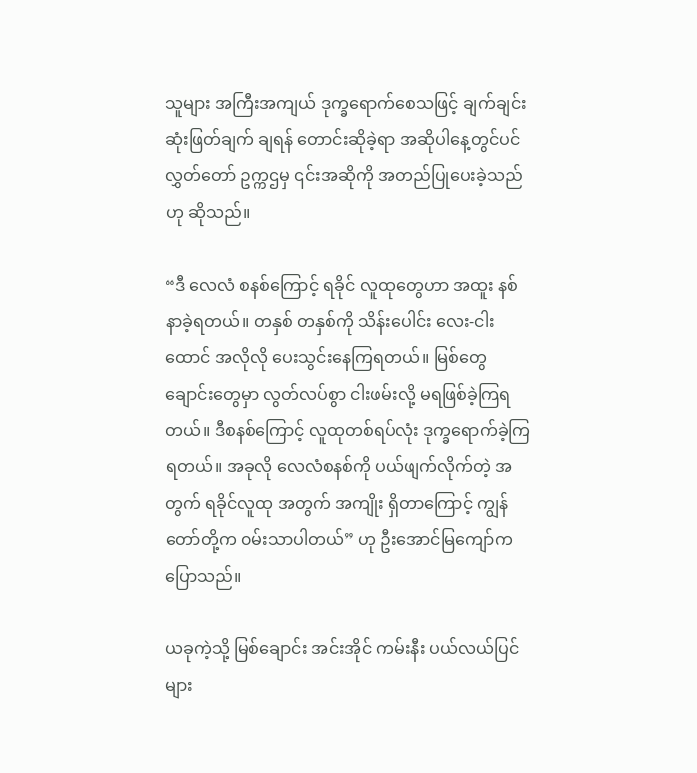သူများ အကြီးအကျယ် ဒုက္ခရောက်စေသဖြင့် ချက်ချင်း ဆုံးဖြတ်ချက် ချရန် တောင်းဆိုခဲ့ရာ အဆိုပါနေ့တွင်ပင် လွှတ်တော် ဥက္ကဌမှ ၎င်းအဆိုကို အတည်ပြုပေးခဲ့သည်ဟု ဆိုသည်။

“ဒီ လေလံ စနစ်ကြောင့် ရခိုင် လူထုတွေဟာ အထူး နစ်နာခဲ့ရတယ်။ တနှစ် တနှစ်ကို သိန်းပေါင်း လေး-ငါးထောင် အလိုလို ပေးသွင်းနေကြရတယ်။ မြစ်တွေ ချောင်းတွေမှာ လွတ်လပ်စွာ ငါးဖမ်းလို့ မရဖြစ်ခဲ့ကြရ တယ်။ ဒီစနစ်ကြောင့် လူထုတစ်ရပ်လုံး ဒုက္ခရောက်ခဲ့ကြရတယ်။ အခုလို လေလံစနစ်ကို ပယ်ဖျက်လိုက်တဲ့ အတွက် ရခိုင်လူထု အတွက် အကျိုး ရှိတာကြောင့် ကျွန်တော်တို့က ၀မ်းသာပါတယ်” ဟု ဦးအောင်မြကျော်က ပြောသည်။

ယခုကဲ့သို့ မြစ်ချောင်း အင်းအိုင် ကမ်းနီး ပယ်လယ်ပြင်များ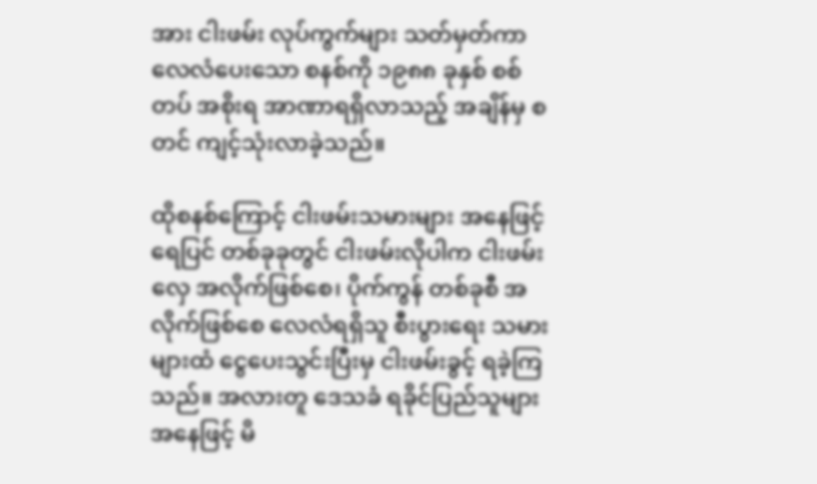အား ငါးဖမ်း လုပ်ကွက်များ သတ်မှတ်ကာ လေလံပေးသော စနစ်ကို ၁၉၈၈ ခုနှစ် စစ်တပ် အစိုးရ အာဏာရရှိလာသည့် အချိန်မှ စတင် ကျင့်သုံးလာခဲ့သည်။

ထိုစနစ်ကြောင့် ငါးဖမ်းသမားများ အနေဖြင့် ရေပြင် တစ်ခုခုတွင် ငါးဖမ်းလိုပါက ငါးဖမ်းလှေ အလိုက်ဖြစ်စေ၊ ပိုက်ကွန် တစ်ခုစီ အလိုက်ဖြစ်စေ လေလံရရှိသူ စီးပွားရေး သမားများထံ ငွေပေးသွင်းပြီးမှ ငါးဖမ်းခွင့် ရခဲ့ကြသည်။ အလားတူ ဒေသခံ ရခိုင်ပြည်သူများ အနေဖြင့် မိ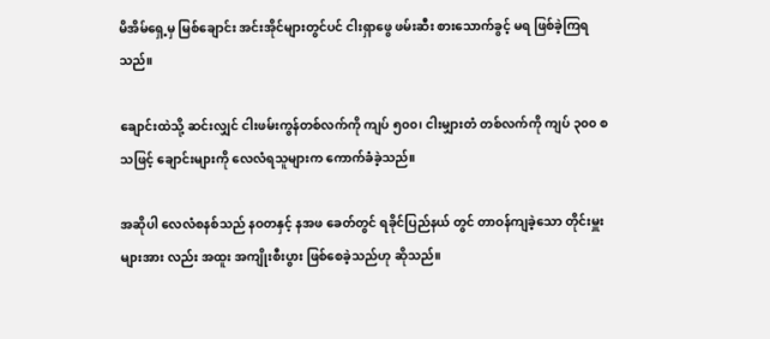မိအိမ်ရှေ့မှ မြစ်ချောင်း အင်းအိုင်များတွင်ပင် ငါးရှာဖွေ ဖမ်းဆီး စားသောက်ခွင့် မရ ဖြစ်ခဲ့ကြရသည်။

ချောင်းထဲသို့ ဆင်းလျှင် ငါးဖမ်းကွန်တစ်လက်ကို ကျပ် ၅၀၀၊ ငါးမျှားတံ တစ်လက်ကို ကျပ် ၃၀၀ စသဖြင့် ချောင်းများကို လေလံရသူများက ကောက်ခံခဲ့သည်။

အဆိုပါ လေလံစနစ်သည် နဝတနှင့် နအဖ ခေတ်တွင် ရခိုင်ပြည်နယ် တွင် တာဝန်ကျခဲ့သော တိုင်းမှူးများအား လည်း အထူး အကျိုးစီးပွား ဖြစ်စေခဲ့သည်ဟု ဆိုသည်။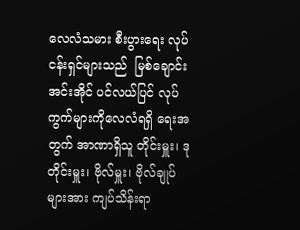လေလံသမား စီးပွားရေး လုပ်ငန်းရှင်များသည်  မြစ်ချောင်းအင်းအိုင် ပင်လယ်ပြင် လုပ်ကွက်များကိုလေလံရရှိ ရေးအတွက် အာဏာရှိသူ တိုင်းမှူး၊ ဒုတိုင်းမှူး၊ ဗိုလ်မှူး၊ ဗိုလ်ချုပ်များအား ကျပ်သိန်းရာ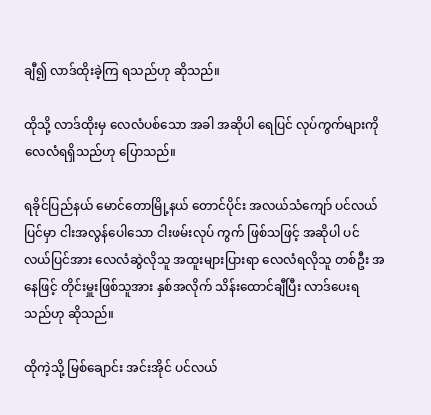ချီ၍ လာဒ်ထိုးခဲ့ကြ ရသည်ဟု ဆိုသည်။

ထိုသို့ လာဒ်ထိုးမှ လေလံပစ်သော အခါ အဆိုပါ ရေပြင် လုပ်ကွက်များကို လေလံရရှိသည်ဟု ပြောသည်။

ရခိုင်ပြည်နယ် မောင်တောမြို့နယ် တောင်ပိုင်း အလယ်သံကျော် ပင်လယ်ပြင်မှာ ငါးအလွန်ပေါသော ငါးဖမ်းလုပ် ကွက် ဖြစ်သဖြင့် အဆိုပါ ပင်လယ်ပြင်အား လေလံဆွဲလိုသူ အထူးများပြားရာ လေလံရလိုသူ တစ်ဦး အနေဖြင့် တိုင်းမှူးဖြစ်သူအား နှစ်အလိုက် သိန်းထောင်ချီပြီး လာဒ်ပေးရသည်ဟု ဆိုသည်။

ထိုကဲ့သို့ မြစ်ချောင်း အင်းအိုင် ပင်လယ်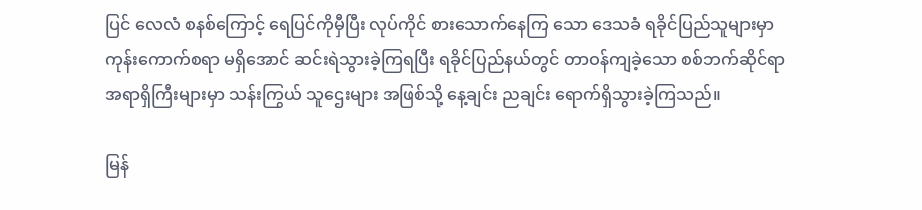ပြင် လေလံ စနစ်ကြောင့် ရေပြင်ကိုမှီပြီး လုပ်ကိုင် စားသောက်နေကြ သော ဒေသခံ ရခိုင်ပြည်သူများမှာ ကုန်းကောက်စရာ မရှိအောင် ဆင်းရဲသွားခဲ့ကြရပြီး ရခိုင်ပြည်နယ်တွင် တာဝန်ကျခဲ့သော စစ်ဘက်ဆိုင်ရာ အရာရှိကြီးများမှာ သန်းကြွယ် သူဌေးများ အဖြစ်သို့ နေ့ချင်း ညချင်း ရောက်ရှိသွားခဲ့ကြသည်။

မြန်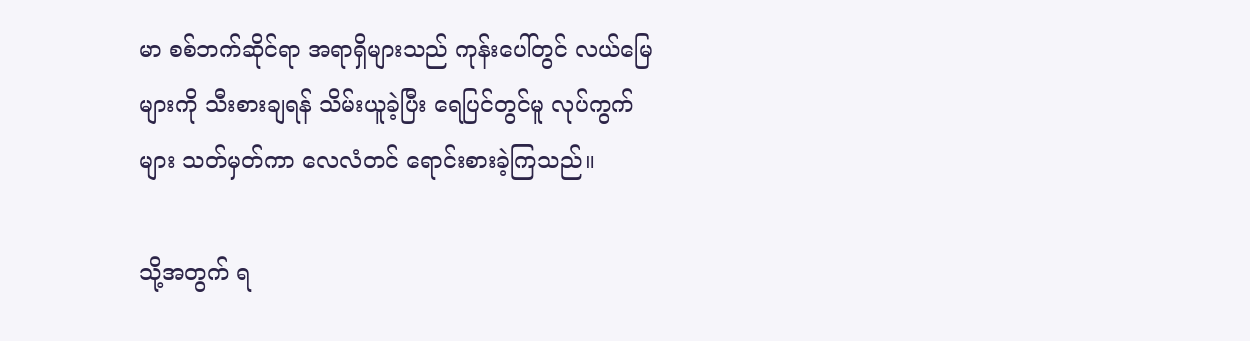မာ စစ်ဘက်ဆိုင်ရာ အရာရှိများသည် ကုန်းပေါ်တွင် လယ်မြေများကို သီးစားချရန် သိမ်းယူခဲ့ပြီး ရေပြင်တွင်မူ လုပ်ကွက်များ သတ်မှတ်ကာ လေလံတင် ရောင်းစားခဲ့ကြသည်။

သို့အတွက် ရ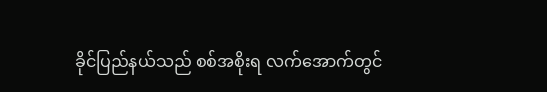ခိုင်ပြည်နယ်သည် စစ်အစိုးရ လက်အောက်တွင်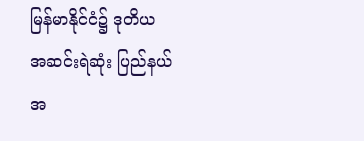မြန်မာနိုင်ငံ၌ ဒုတိယ အဆင်းရဲဆုံး ပြည်နယ် အ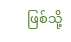ဖြစ်သို့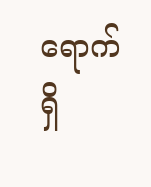ရောက်ရှိ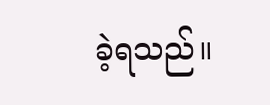ခဲ့ရသည်။